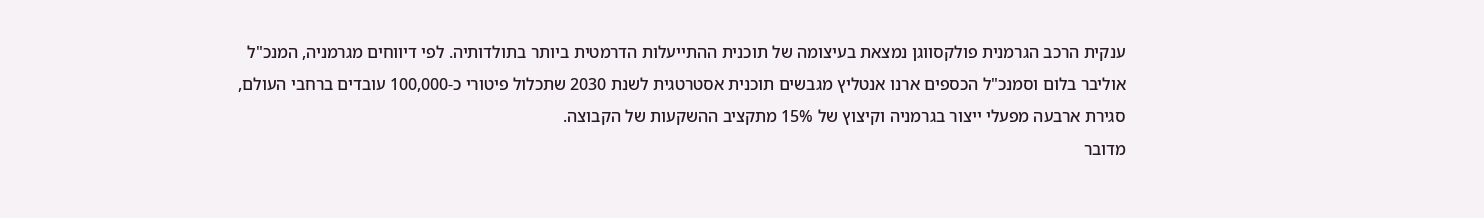ענקית הרכב הגרמנית פולקסווגן נמצאת בעיצומה של תוכנית ההתייעלות הדרמטית ביותר בתולדותיה. לפי דיווחים מגרמניה, המנכ"ל אוליבר בלום וסמנכ"ל הכספים ארנו אנטליץ מגבשים תוכנית אסטרטגית לשנת 2030 שתכלול פיטורי כ-100,000 עובדים ברחבי העולם, סגירת ארבעה מפעלי ייצור בגרמניה וקיצוץ של 15% מתקציב ההשקעות של הקבוצה.
מדובר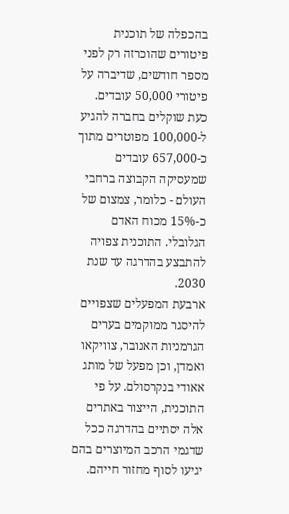בהכפלה של תוכנית פיטורים שהוכרזה רק לפני מספר חודשים, שדיברה על פיטורי 50,000 עובדים. כעת שוקלים בחברה להגיע ל-100,000 מפוטרים מתוך כ-657,000 עובדים שמעסיקה הקבוצה ברחבי העולם - כלומר, צמצום של כ-15% מכוח האדם הגלובלי. התוכנית צפויה להתבצע בהדרגה עד שנת 2030.
ארבעת המפעלים שצפויים להיסגר ממוקמים בערים הגרמניות האנובר, צוויקאו ואמדן, וכן מפעל של מותג אאודי בנקרסולם. על פי התוכנית, הייצור באתרים אלה יסתיים בהדרגה ככל שדגמי הרכב המיוצרים בהם יגיעו לסוף מחזור חייהם.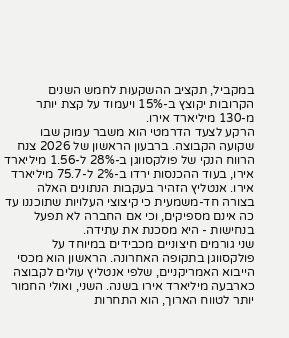במקביל, תקציב ההשקעות לחמש השנים הקרובות יקוצץ ב-15% ויעמוד על קצת יותר מ-130 מיליארד אירו.
הרקע לצעד הדרמטי הוא משבר עמוק שבו שקועה הקבוצה. ברבעון הראשון של 2026 צנח הרווח הנקי של פולקסווגן ב-28% ל-1.56 מיליארד אירו, בעוד ההכנסות ירדו ב-2% ל-75.7 מיליארד אירו. אנטליץ הזהיר בעקבות הנתונים האלה בצורה חד-משמעית כי קיצוצי העלויות שתוכננו עד כה אינם מספיקים, וכי אם החברה לא תפעל בנחישות - היא מסכנת את עתידה.
שני גורמים חיצוניים מכבידים במיוחד על פולקסווגן בתקופה האחרונה. הראשון הוא מכסי הייבוא האמריקניים, שלפי אנטליץ עולים לקבוצה כארבעה מיליארד אירו בשנה. השני, ואולי החמור יותר לטווח הארוך, הוא התחרות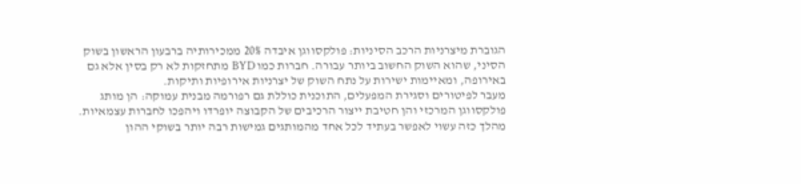הגוברת מיצרניות הרכב הסיניות: פולקסווגן איבדה 20% ממכירותיה ברבעון הראשון בשוק הסיני, שהוא השוק החשוב ביותר עבורה. חברות כמו BYD מתחזקות לא רק בסין אלא גם באירופה, ומאיימות ישירות על נתח השוק של יצרניות אירופיות ותיקות.
מעבר לפיטורים וסגירת המפעלים, התוכנית כוללת גם רפורמה מבנית עמוקה: הן מותג פולקסווגן המרכזי והן חטיבת ייצור הרכיבים של הקבוצה יופרדו ויהפכו לחברות עצמאיות. מהלך כזה עשוי לאפשר בעתיד לכל אחד מהמותגים גמישות רבה יותר בשוקי ההון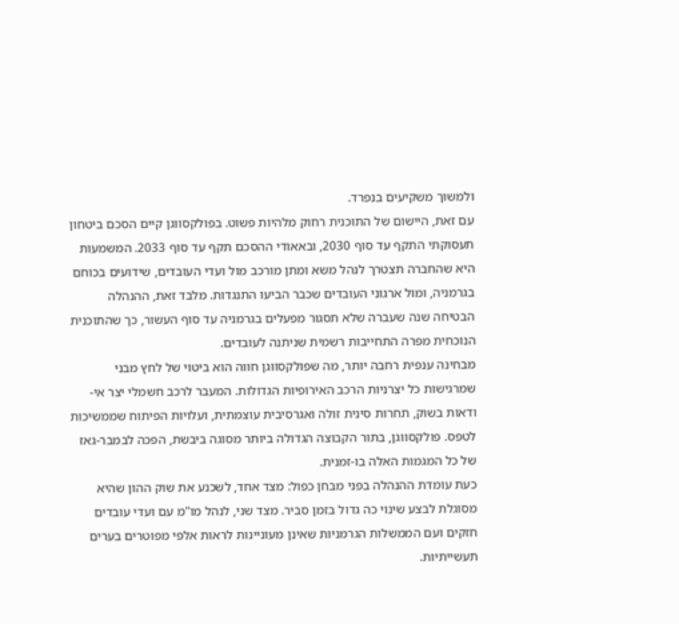ולמשוך משקיעים בנפרד.
עם זאת, היישום של התוכנית רחוק מלהיות פשוט. בפולקסווגן קיים הסכם ביטחון תעסוקתי התקף עד סוף 2030, ובאאודי ההסכם תקף עד סוף 2033. המשמעות היא שהחברה תצטרך לנהל משא ומתן מורכב מול ועדי העובדים, שידועים בכוחם בגרמניה, ומול ארגוני העובדים שכבר הביעו התנגדות. מלבד זאת, ההנהלה הבטיחה שנה שעברה שלא תסגור מפעלים בגרמניה עד סוף העשור, כך שהתוכנית הנוכחית מפרה התחייבות רשמית שניתנה לעובדים.
מבחינה ענפית רחבה יותר, מה שפולקסווגן חווה הוא ביטוי של לחץ מבני שמרגישות כל יצרניות הרכב האירופיות הגדולות. המעבר לרכב חשמלי יצר אי-ודאות בשוק, תחרות סינית זולה ואגרסיבית עוצמתית, ועלויות הפיתוח שממשיכות לטפס. פולקסווגן, בתור הקבוצה הגדולה ביותר מסוגה ביבשת, הפכה לבמבר-גאז של כל המגמות האלה בו-זמנית.
כעת עומדת ההנהלה בפני מבחן כפול: מצד אחד, לשכנע את שוק ההון שהיא מסוגלת לבצע שינוי כה גדול בזמן סביר. מצד שני, לנהל מו"מ עם ועדי עובדים חזקים ועם הממשלות הגרמניות שאינן מעוניינות לראות אלפי מפוטרים בערים תעשייתיות.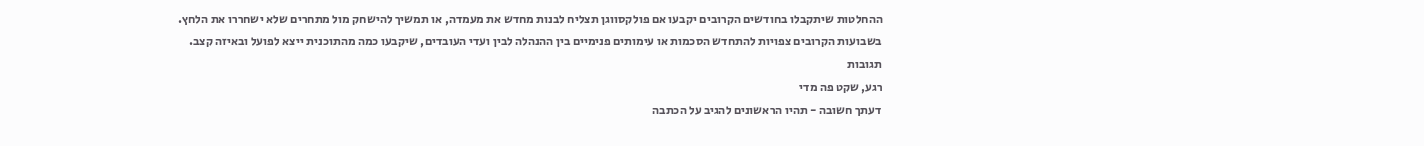ההחלטות שיתקבלו בחודשים הקרובים יקבעו אם פולקסווגן תצליח לבנות מחדש את מעמדה, או תמשיך להישחק מול מתחרים שלא ישחררו את הלחץ.
בשבועות הקרובים צפויות להתחדש הסכמות או עימותים פנימיים בין ההנהלה לבין ועדי העובדים, שיקבעו כמה מהתוכנית ייצא לפועל ובאיזה קצב.
תגובות
רגע, שקט פה מדי
דעתך חשובה - תהיו הראשונים להגיב על הכתבה